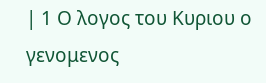| 1 Ο λογος του Κυριου ο γενομενος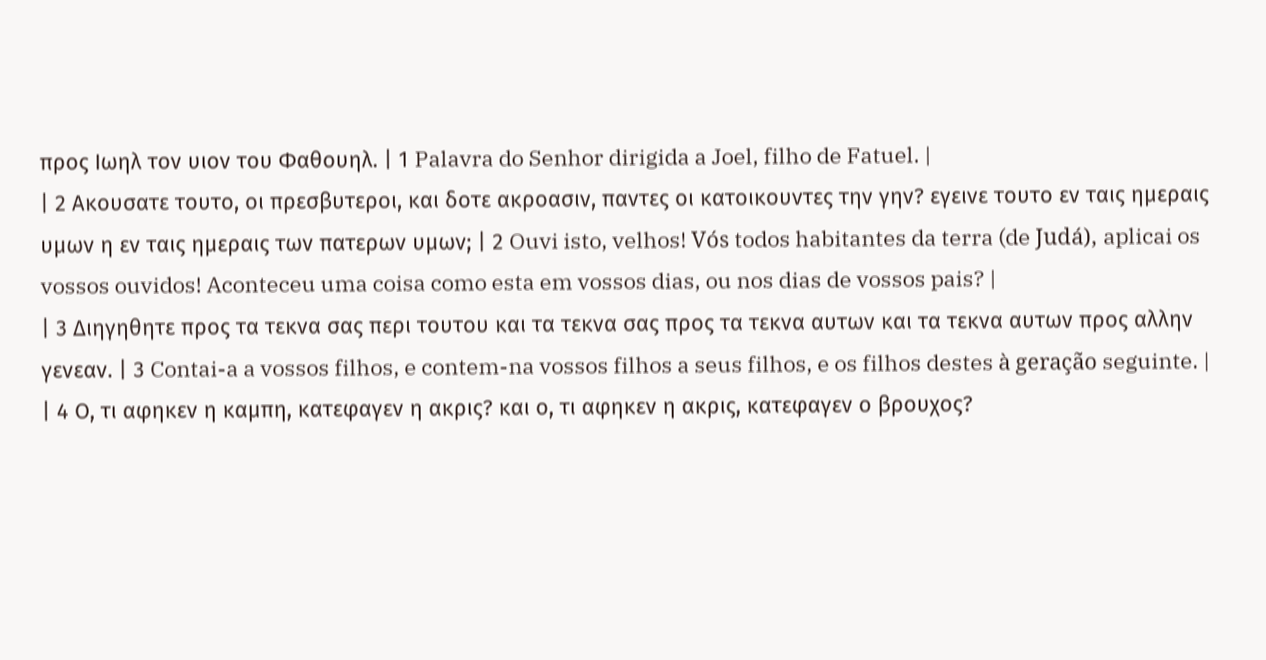προς Ιωηλ τον υιον του Φαθουηλ. | 1 Palavra do Senhor dirigida a Joel, filho de Fatuel. |
| 2 Ακουσατε τουτο, οι πρεσβυτεροι, και δοτε ακροασιν, παντες οι κατοικουντες την γην? εγεινε τουτο εν ταις ημεραις υμων η εν ταις ημεραις των πατερων υμων; | 2 Ouvi isto, velhos! Vós todos habitantes da terra (de Judá), aplicai os vossos ouvidos! Aconteceu uma coisa como esta em vossos dias, ou nos dias de vossos pais? |
| 3 Διηγηθητε προς τα τεκνα σας περι τουτου και τα τεκνα σας προς τα τεκνα αυτων και τα τεκνα αυτων προς αλλην γενεαν. | 3 Contai-a a vossos filhos, e contem-na vossos filhos a seus filhos, e os filhos destes à geração seguinte. |
| 4 Ο, τι αφηκεν η καμπη, κατεφαγεν η ακρις? και ο, τι αφηκεν η ακρις, κατεφαγεν ο βρουχος?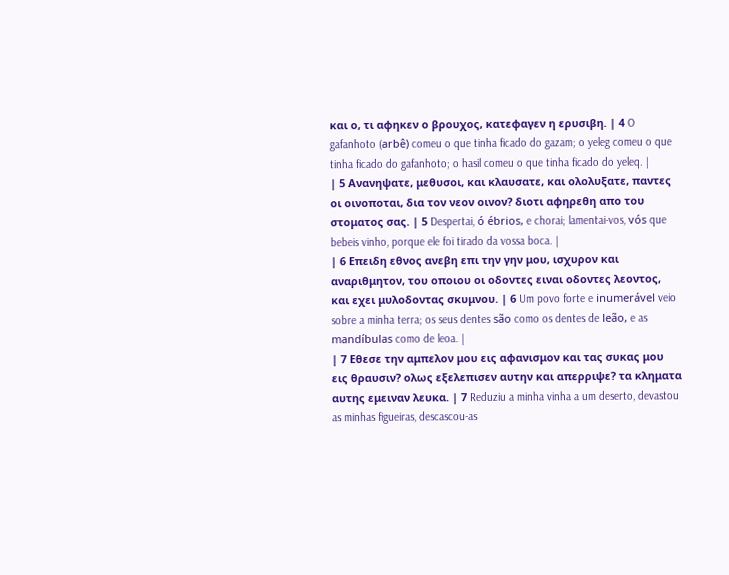και ο, τι αφηκεν ο βρουχος, κατεφαγεν η ερυσιβη. | 4 O gafanhoto (arbê) comeu o que tinha ficado do gazam; o yeleg comeu o que tinha ficado do gafanhoto; o hasil comeu o que tinha ficado do yeleq. |
| 5 Ανανηψατε, μεθυσοι, και κλαυσατε, και ολολυξατε, παντες οι οινοποται, δια τον νεον οινον? διοτι αφηρεθη απο του στοματος σας. | 5 Despertai, ó ébrios, e chorai; lamentai-vos, vós que bebeis vinho, porque ele foi tirado da vossa boca. |
| 6 Επειδη εθνος ανεβη επι την γην μου, ισχυρον και αναριθμητον, του οποιου οι οδοντες ειναι οδοντες λεοντος, και εχει μυλοδοντας σκυμνου. | 6 Um povo forte e inumerável veio sobre a minha terra; os seus dentes são como os dentes de leão, e as mandíbulas como de leoa. |
| 7 Εθεσε την αμπελον μου εις αφανισμον και τας συκας μου εις θραυσιν? ολως εξελεπισεν αυτην και απερριψε? τα κληματα αυτης εμειναν λευκα. | 7 Reduziu a minha vinha a um deserto, devastou as minhas figueiras, descascou-as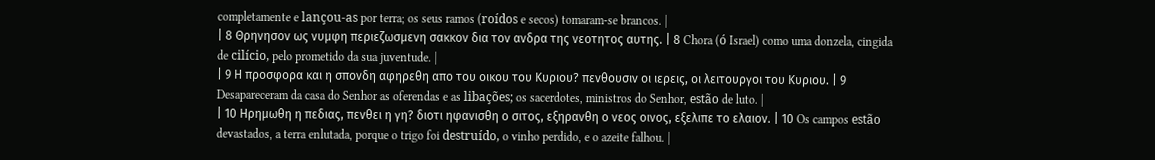completamente e lançou-as por terra; os seus ramos (roídos e secos) tomaram-se brancos. |
| 8 Θρηνησον ως νυμφη περιεζωσμενη σακκον δια τον ανδρα της νεοτητος αυτης. | 8 Chora (ó Israel) como uma donzela, cingida de cilício, pelo prometido da sua juventude. |
| 9 Η προσφορα και η σπονδη αφηρεθη απο του οικου του Κυριου? πενθουσιν οι ιερεις, οι λειτουργοι του Κυριου. | 9 Desapareceram da casa do Senhor as oferendas e as libações; os sacerdotes, ministros do Senhor, estão de luto. |
| 10 Ηρημωθη η πεδιας, πενθει η γη? διοτι ηφανισθη ο σιτος, εξηρανθη ο νεος οινος, εξελιπε το ελαιον. | 10 Os campos estão devastados, a terra enlutada, porque o trigo foi destruído, o vinho perdido, e o azeite falhou. |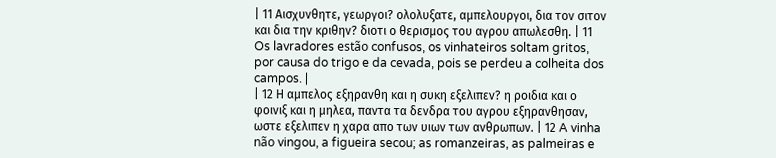| 11 Αισχυνθητε, γεωργοι? ολολυξατε, αμπελουργοι, δια τον σιτον και δια την κριθην? διοτι ο θερισμος του αγρου απωλεσθη. | 11 Os lavradores estão confusos, os vinhateiros soltam gritos, por causa do trigo e da cevada, pois se perdeu a colheita dos campos. |
| 12 Η αμπελος εξηρανθη και η συκη εξελιπεν? η ροιδια και ο φοινιξ και η μηλεα, παντα τα δενδρα του αγρου εξηρανθησαν, ωστε εξελιπεν η χαρα απο των υιων των ανθρωπων. | 12 A vinha não vingou, a figueira secou; as romanzeiras, as palmeiras e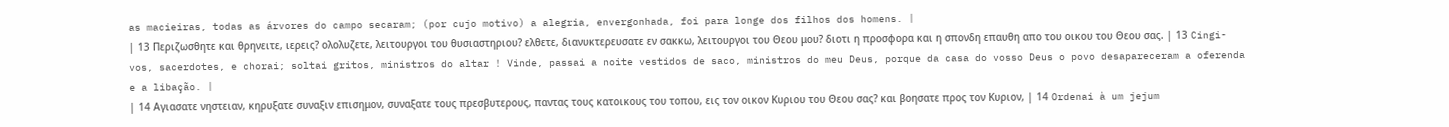as macieiras, todas as árvores do campo secaram; (por cujo motivo) a alegria, envergonhada, foi para longe dos filhos dos homens. |
| 13 Περιζωσθητε και θρηνειτε, ιερεις? ολολυζετε, λειτουργοι του θυσιαστηριου? ελθετε, διανυκτερευσατε εν σακκω, λειτουργοι του Θεου μου? διοτι η προσφορα και η σπονδη επαυθη απο του οικου του Θεου σας. | 13 Cingi-vos, sacerdotes, e chorai; soltai gritos, ministros do altar ! Vinde, passai a noite vestidos de saco, ministros do meu Deus, porque da casa do vosso Deus o povo desapareceram a oferenda e a libação. |
| 14 Αγιασατε νηστειαν, κηρυξατε συναξιν επισημον, συναξατε τους πρεσβυτερους, παντας τους κατοικους του τοπου, εις τον οικον Κυριου του Θεου σας? και βοησατε προς τον Κυριον, | 14 Ordenai à um jejum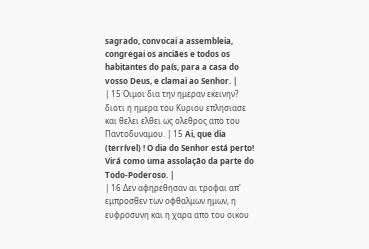sagrado, convocai a assembleia, congregai os anciães e todos os habitantes do país, para a casa do vosso Deus, e clamai ao Senhor. |
| 15 Οιμοι δια την ημεραν εκεινην? διοτι η ημερα του Κυριου επλησιασε και θελει ελθει ως ολεθρος απο του Παντοδυναμου. | 15 Ai, que dia (terrível) ! O dia do Senhor está perto! Virá como uma assolação da parte do Todo-Poderoso. |
| 16 Δεν αφηρεθησαν αι τροφαι απ' εμπροσθεν των οφθαλμων ημων, η ευφροσυνη και η χαρα απο του οικου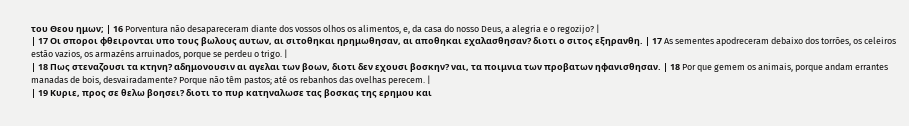του Θεου ημων; | 16 Porventura não desapareceram diante dos vossos olhos os alimentos, e, da casa do nosso Deus, a alegria e o regozijo? |
| 17 Οι σποροι φθειρονται υπο τους βωλους αυτων, αι σιτοθηκαι ηρημωθησαν, αι αποθηκαι εχαλασθησαν? διοτι ο σιτος εξηρανθη. | 17 As sementes apodreceram debaixo dos torrões, os celeiros estão vazios, os armazéns arruinados, porque se perdeu o trigo. |
| 18 Πως στεναζουσι τα κτηνη? αδημονουσιν αι αγελαι των βοων, διοτι δεν εχουσι βοσκην? ναι, τα ποιμνια των προβατων ηφανισθησαν. | 18 Por que gemem os animais, porque andam errantes manadas de bois, desvairadamente? Porque não têm pastos; até os rebanhos das ovelhas perecem. |
| 19 Κυριε, προς σε θελω βοησει? διοτι το πυρ κατηναλωσε τας βοσκας της ερημου και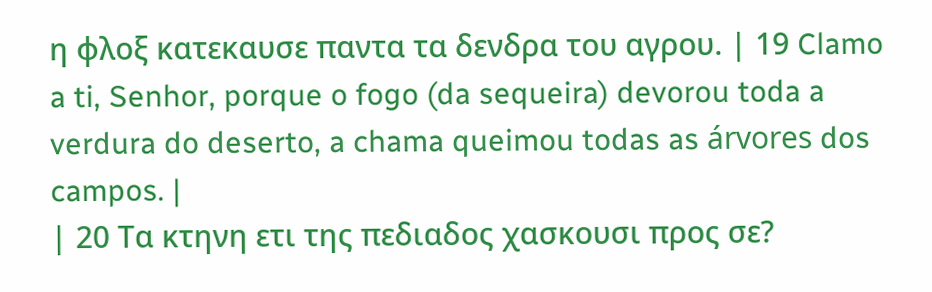η φλοξ κατεκαυσε παντα τα δενδρα του αγρου. | 19 Clamo a ti, Senhor, porque o fogo (da sequeira) devorou toda a verdura do deserto, a chama queimou todas as árvores dos campos. |
| 20 Τα κτηνη ετι της πεδιαδος χασκουσι προς σε?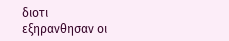διοτι εξηρανθησαν οι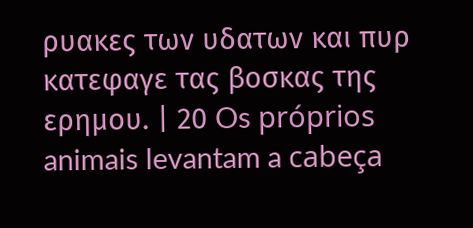ρυακες των υδατων και πυρ κατεφαγε τας βοσκας της ερημου. | 20 Os próprios animais levantam a cabeça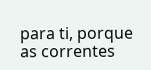para ti, porque as correntes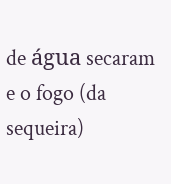de água secaram e o fogo (da sequeira)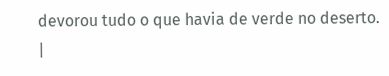devorou tudo o que havia de verde no deserto. |